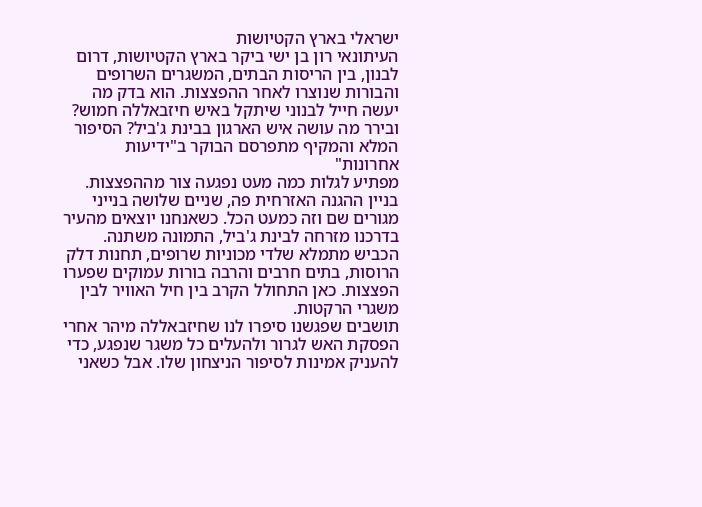ישראלי בארץ הקטיושות
העיתונאי רון בן ישי ביקר בארץ הקטיושות, דרום לבנון, בין הריסות הבתים, המשגרים השרופים והבורות שנוצרו לאחר ההפצצות. הוא בדק מה יעשה חייל לבנוני שיתקל באיש חיזבאללה חמוש? ובירר מה עושה איש הארגון בבינת ג'ביל? הסיפור המלא והמקיף מתפרסם הבוקר ב"ידיעות אחרונות"
מפתיע לגלות כמה מעט נפגעה צור מההפצצות. בניין ההגנה האזרחית פה, שניים שלושה בנייני מגורים שם וזה כמעט הכל. כשאנחנו יוצאים מהעיר בדרכנו מזרחה לבינת ג'ביל, התמונה משתנה. הכביש מתמלא שלדי מכוניות שרופים, תחנות דלק הרוסות, בתים חרבים והרבה בורות עמוקים שפערו הפצצות. כאן התחולל הקרב בין חיל האוויר לבין משגרי הרקטות.
תושבים שפגשנו סיפרו לנו שחיזבאללה מיהר אחרי הפסקת האש לגרור ולהעלים כל משגר שנפגע, כדי להעניק אמינות לסיפור הניצחון שלו. אבל כשאני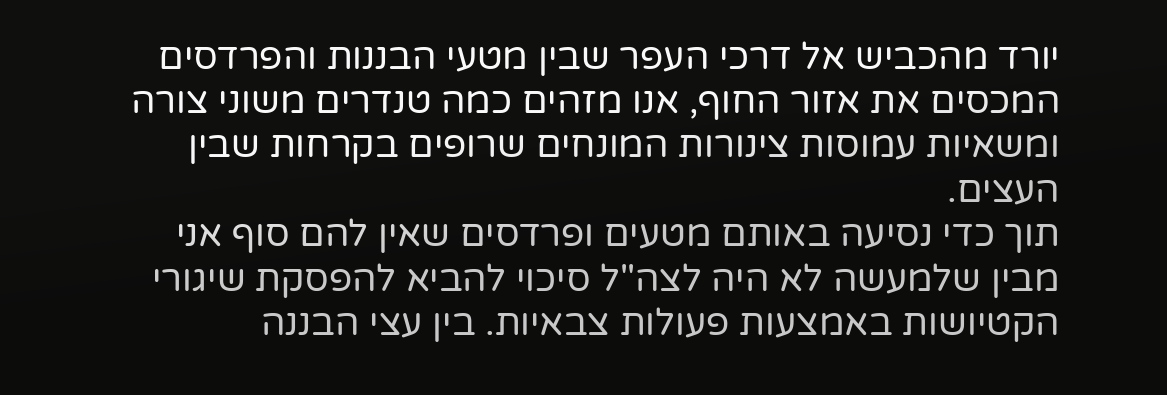יורד מהכביש אל דרכי העפר שבין מטעי הבננות והפרדסים המכסים את אזור החוף, אנו מזהים כמה טנדרים משוני צורה ומשאיות עמוסות צינורות המונחים שרופים בקרחות שבין העצים.
תוך כדי נסיעה באותם מטעים ופרדסים שאין להם סוף אני מבין שלמעשה לא היה לצה"ל סיכוי להביא להפסקת שיגורי הקטיושות באמצעות פעולות צבאיות. בין עצי הבננה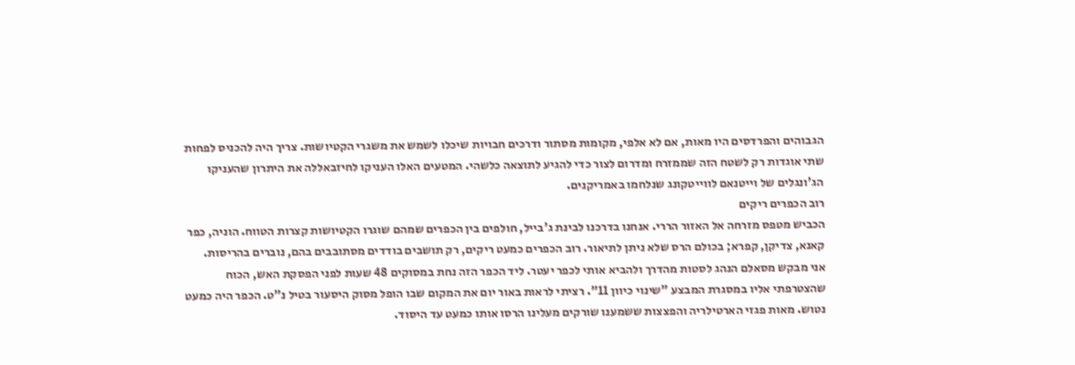הגבוהים והפרדסים היו מאות, אם לא אלפי, מקומות מסתור ודרכים חבויות שיכלו לשמש את משגרי הקטיושות. צריך היה להכניס לפחות שתי אוגדות רק לשטח הזה שממזרח ומדרום לצור כדי להגיע לתוצאה כלשהי. המטעים האלו העניקו לחיזבאללה את היתרון שהעניקו הג'ונגלים של וייטנאם לווייטקונג שנלחמו באמריקנים.
רוב הכפרים ריקים
הכביש מטפס מזרחה אל האזור הררי. אנחנו בדרכנו לבינת ג'בייל, חולפים בין הכפרים שמהם שוגרו הקטיושות קצרות הטווח. הוניה, כפר קאנא, צדיקן, קפרא; בכולם הרס שלא ניתן לתיאור. רוב הכפרים כמעט ריקים, רק תושבים בודדים מסתובבים בהם, נוברים בהריסות.
אני מבקש מסאלם הנהג לסטות מהדרך ולהביא אותי לכפר יעטר. ליד הכפר הזה נחת במסוקים 48 שעות לפני הפסקת האש, הכוח שהצטרפתי אליו במסגרת המבצע "שינוי כיוון 11". רציתי לראות באור יום את המקום שבו הופל מסוק היסעור בטיל נ"ט. הכפר היה כמעט נטוש. מאות פגזי הארטילריה והפצצות ששמענו שורקים מעלינו הרסו אותו כמעט עד היסוד.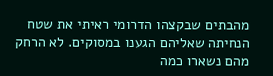מהבתים שבקצהו הדרומי ראיתי את שטח הנחיתה שאליהם הגענו במסוקים. לא הרחק מהם נשארו כמה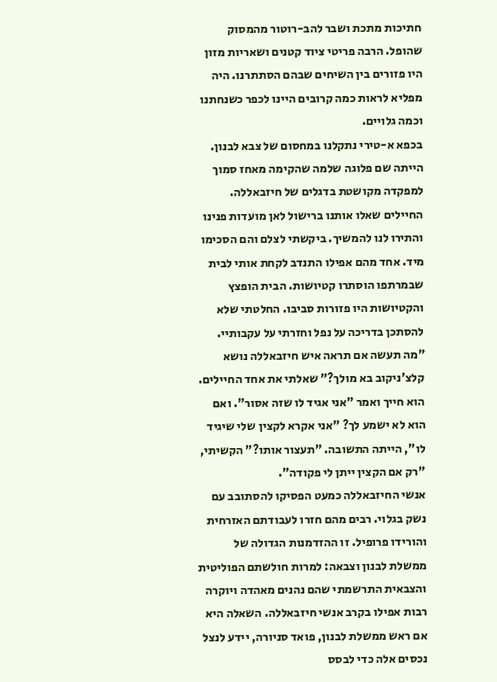חתיכות מתכת ושבר להב-רוטור מהמסוק שהופל. הרבה פריטי ציוד קטנים ושאריות מזון היו פזורים בין השיחים שבהם הסתתרנו. היה מפליא לראות כמה קרובים היינו לכפר כשנחתנו וכמה גלויים.
בכפא א-טירי נתקלנו במחסום של צבא לבנון. הייתה שם פלוגה שלמה שהקימה מאחז סמוך למפקדה מקושטת בדגלים של חיזבאללה. החיילים שאלו אותנו ברישול לאן מועדות פנינו והתירו לנו להמשיך. ביקשתי לצלם והם הסכימו מיד. אחד מהם אפילו התנדב לקחת אותי לבית שבמרתפו הוסתרו קטיושות. הבית הופצץ והקטיושות היו פזורות סביבו. החלטתי שלא להסתכן בדריכה על נפל וחזרתי על עקבותיי.
"מה תעשה אם תראה איש חיזבאללה נושא קלצ'ניקוב בא מולך?" שאלתי את אחד החיילים. הוא חייך ואמר "אני אגיד לו שזה אסור". ואם הוא לא ישמע לך? "אני אקרא לקצין שלי שיגיד לו", הייתה התשובה. "תעצור אותו?" הקשיתי, "רק אם הקצין ייתן לי פקודה".
אנשי החיזבאללה כמעט הפסיקו להסתובב עם נשק בגלוי. רבים מהם חזרו לעבודתם האזרחית והורידו פרופיל. זו ההזדמנות הגדולה של ממשלת לבנון וצבאה: למרות חולשתם הפוליטית והצבאית התרשמתי שהם נהנים מאהדה ויוקרה רבות אפילו בקרב אנשי חיזבאללה. השאלה היא אם ראש ממשלת לבנון, פואד סניורה, יידע לנצל נכסים אלה כדי לבסס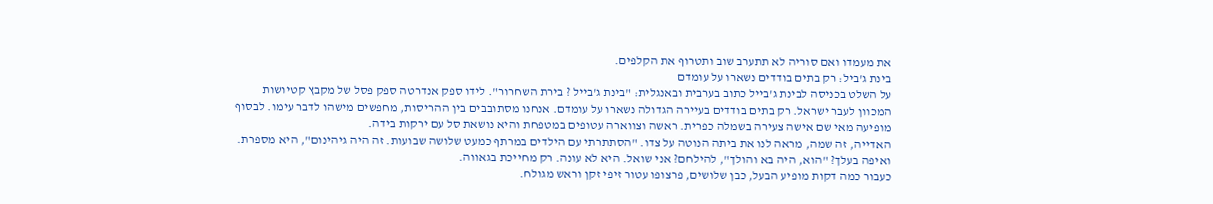את מעמדו ואם סוריה לא תתערב שוב ותטרוף את הקלפים.
בינת ג'ביל: רק בתים בודדים נשארו על עומדם
על השלט בכניסה לבינת ג'בייל כתוב בערבית ובאנגלית: "בינת ג'בייל ? בירת השחרור". לידו ספק אנדרטה ספק פסל של מקבץ קטיושות המכוון לעבר ישראל. רק בתים בודדים בעיירה הגדולה נשארו על עומדם. אנחנו מסתובבים בין ההריסות, מחפשים מישהו לדבר עימו. לבסוף מופיעה מאי שם אישה צעירה בשמלה כפרית. ראשה וצווארה עטופים במטפחת והיא נושאת סל עם ירקות בידה.
האדייה, זה שמה, מראה לנו את ביתה הנוטה על צדו. "הסתתרתי עם הילדים במרתף כמעט שלושה שבועות. זה היה גיהינום", היא מספרת. ואיפה בעלך? "הוא, היה בא והולך", להילחם? אני שואל. היא לא עונה. רק מחייכת בגאווה.
כעבור כמה דקות מופיע הבעל, כבן שלושים, פרצופו עטור זיפי זקן וראש מגולח.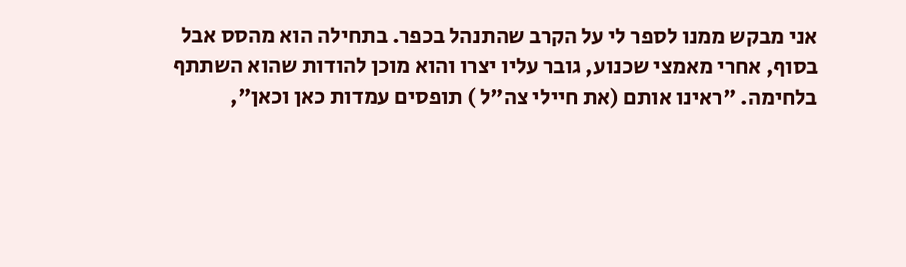אני מבקש ממנו לספר לי על הקרב שהתנהל בכפר. בתחילה הוא מהסס אבל בסוף, אחרי מאמצי שכנוע, גובר עליו יצרו והוא מוכן להודות שהוא השתתף בלחימה. "ראינו אותם (את חיילי צה"ל ) תופסים עמדות כאן וכאן",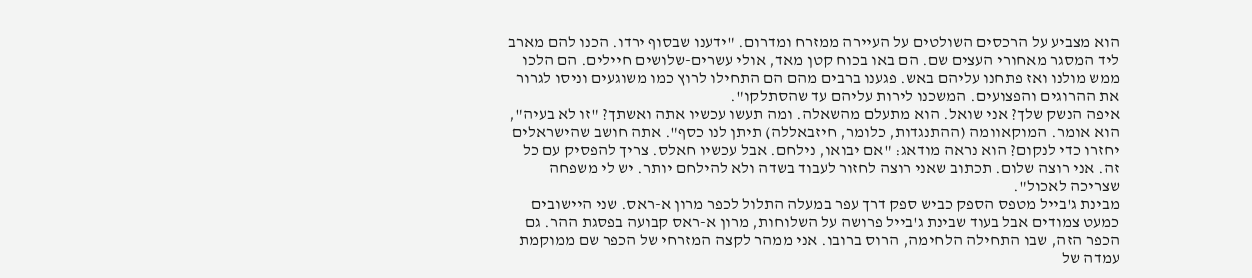הוא מצביע על הרכסים השולטים על העיירה ממזרח ומדרום. "ידענו שבסוף ירדו. הכנו להם מארב ליד המסגר מאחורי העצים שם. הם באו בכוח קטן מאד, אולי עשרים-שלושים חיילים. הם הלכו ממש מולנו ואז פתחנו עליהם באש. פגענו ברבים מהם הם התחילו לרוץ כמו משוגעים וניסו לגרור את ההרוגים והפצועים. המשכנו לירות עליהם עד שהסתלקו".
איפה הנשק שלך? אני שואל. הוא מתעלם מהשאלה. ומה תעשו עכשיו אתה ואשתך? "זו לא בעיה", הוא אומר. המוקאוומה (ההתנגדות, כלומר, חיזבאללה) תיתן לנו כסף". אתה חושב שהישראלים יחזרו כדי לנקום? הוא נראה מודאג: "אם יבואו, נילחם. אבל עכשיו חאלס. צריך להפסיק עם כל זה. אני רוצה שלום. תכתוב שאני רוצה לחזור לעבוד בשדה ולא להילחם יותר. יש לי משפחה שצריכה לאכול".
מבינת ג'בייל מטפס הספק כביש ספק דרך עפר במעלה התלול לכפר מרון א-ראס. שני היישובים כמעט צמודים אבל בעוד שבינת ג'בייל פרושה על השלוחות, מרון א-ראס קבועה בפסגת ההר. גם הכפר הזה, שבו התחילה הלחימה, הרוס ברובו. אני ממהר לקצה המזרחי של הכפר שם ממוקמת עמדה של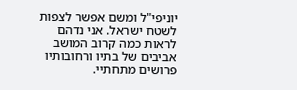יוניפי"ל ומשם אפשר לצפות לשטח ישראל. אני נדהם לראות כמה קרוב המושב אביבים של בתיו ורחובותיו פרושים מתחתיי.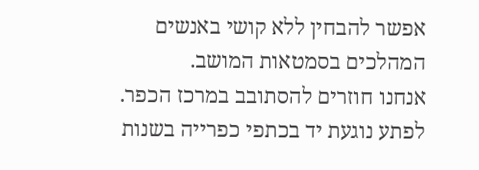אפשר להבחין ללא קושי באנשים המהלכים בסמטאות המושב.
אנחנו חוזרים להסתובב במרכז הכפר. לפתע נוגעת יד בכתפי כפרייה בשנות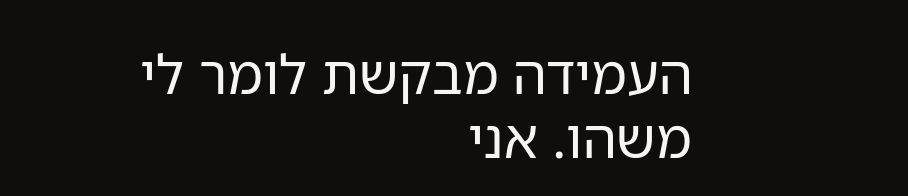העמידה מבקשת לומר לי משהו. אני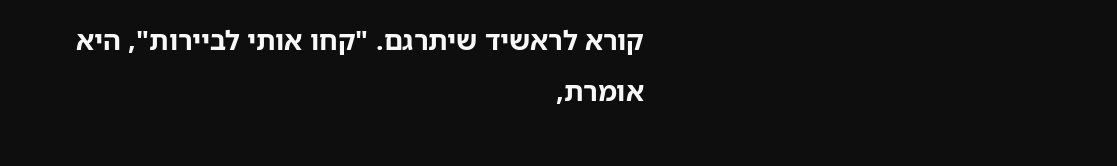קורא לראשיד שיתרגם. "קחו אותי לביירות", היא אומרת,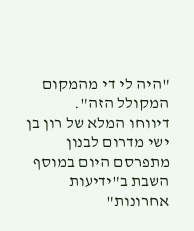"היה לי די מהמקום המקולל הזה".
דיווחו המלא של רון בן ישי מדרום לבנון מתפרסם היום במוסף השבת ב"ידיעות אחרונות"